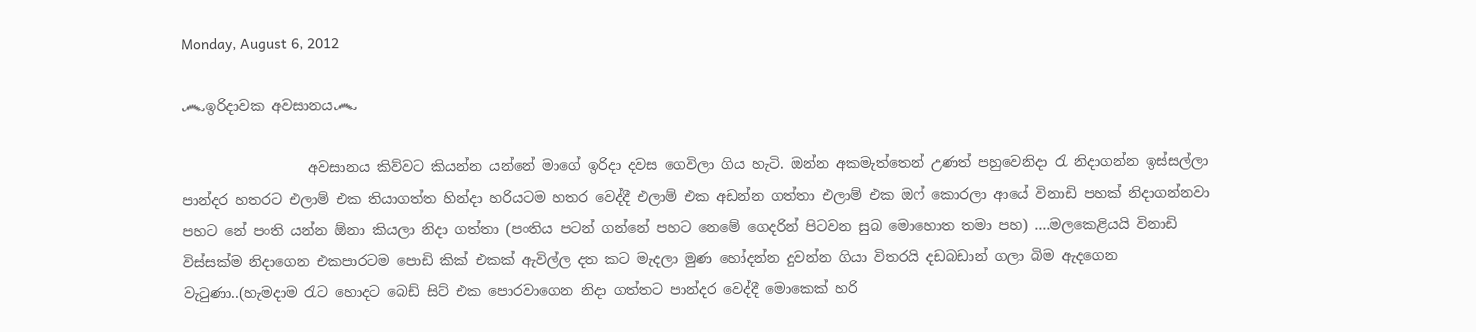Monday, August 6, 2012

෴ඉරිදාවක අවසානය෴

                  අවසානය කිව්වට කියන්න යන්නේ මාගේ ඉරිදා දවස ගෙවිලා ගිය හැටි. ඔන්න අකමැත්තෙන් උණත් පහුවෙනිදා රැ නිදාගන්න ඉස්සල්ලා පාන්දර හතරට එලාම් එක තියාගත්ත හින්දා හරියටම හතර වෙද්දී එලාම් එක අඩන්න ගත්තා එලාම් එක ඔෆ් කොරලා ආයේ විනාඩි පහක් නිදාගන්නවා පහට නේ පංති යන්න ඕනා කියලා නිදා ගත්තා (පංතිය පටන් ගන්නේ පහට නෙමේ ගෙදරින් පිටවන සුබ මොහොත තමා පහ) ....මලකෙළියයි විනාඩි විස්සක්ම නිදාගෙන එකපාරටම පොඩි කික් එකක් ඇවිල්ල දත කට මැදලා මුණ හෝදන්න දුවන්න ගියා විතරයි දඩබඩාන් ගලා බිම ඇදගෙන වැටුණා..(හැමදාම රැට හොදට බෙඩ් සිට් එක පොරවාගෙන නිදා ගත්තට පාන්දර වෙද්දී මොකෙක් හරි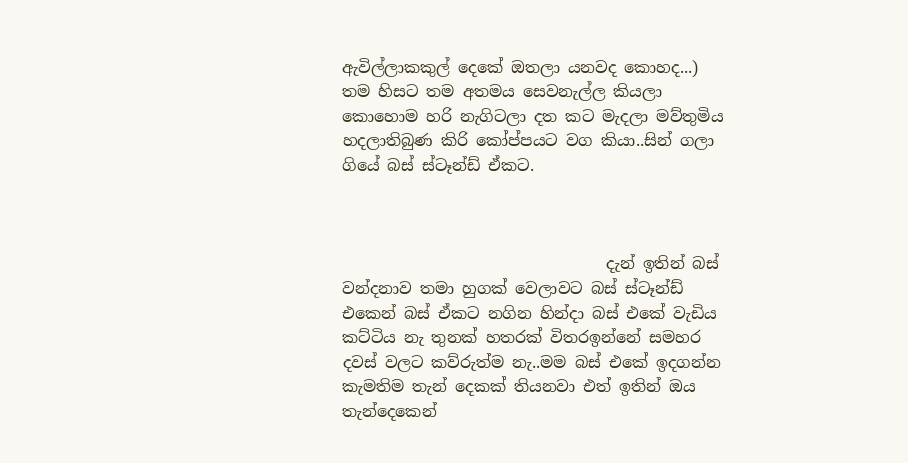ඇවිල්ලාකකුල් දෙකේ ඔතලා යනවද කොහද...) තම හිසට තම අතමය සෙවනැල්ල කියලා කොහොම හරි නැගිටලා දත කට මැදලා මව්තුමිය හදලාතිබුණ කිරි කෝප්පයට වග කියා..සින් ගලා ගියේ බස් ස්ටෑන්ඩ් ඒකට.



                                 දැන් ඉතින් බස් වන්දනාව තමා හුගක් වෙලාවට බස් ස්ටෑන්ඩ් එකෙන් බස් ඒකට නගින හින්දා බස් එකේ වැඩිය කට්ටිය නැ තුනක් හතරක් විතරඉන්නේ සමහර දවස් වලට කව්රුත්ම නැ..මම බස් එකේ ඉදගන්න කැමතිම තැන් දෙකක් තියනවා එත් ඉතින් ඔය තැන්දෙකෙන්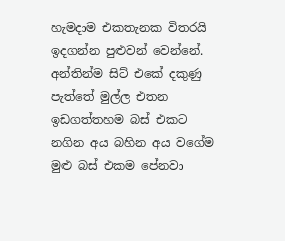හැමදාම එකතැනක විතරයි ඉදගන්න පුළුවන් වෙන්නේ. අන්තින්ම සිට් එකේ දකුණු පැත්තේ මුල්ල එතන ඉඩගත්තහම බස් එකට නගින අය බහින අය වගේම මුළු බස් එකම පේනවා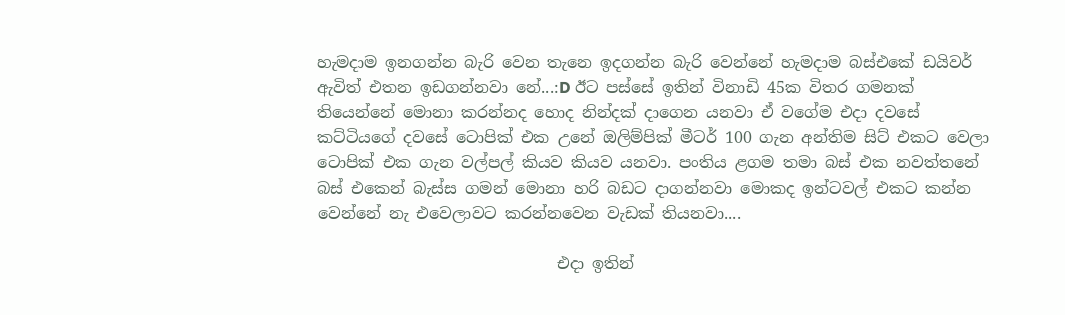හැමදාම ඉනගන්න බැරි වෙන තැනෙ ඉදගන්න බැරි වෙන්නේ හැමදාම බස්එකේ ඩයිවර් ඇවිත් එතන ඉඩගන්නවා නේ...:D ඊට පස්සේ ඉතින් විනාඩි 45ක විතර ගමනක් තියෙන්නේ මොනා කරන්නද හොද නින්දක් දාගෙන යනවා ඒ වගේම එදා දවසේ කට්ටියගේ දවසේ ටොපික් එක උනේ ඔලිම්පික් මීටර් 100 ගැන අන්තිම සිට් එකට වෙලා ටොපික් එක ගැන වල්පල් කියව කියව යනවා. පංතිය ළගම තමා බස් එක නවත්තනේ බස් එකෙන් බැස්ස ගමන් මොනා හරි බඩට දාගන්නවා මොකද ඉන්ටවල් එකට කන්න වෙන්නේ නැ එවෙලාවට කරන්නවෙන වැඩක් තියනවා....

                              එදා ඉතින්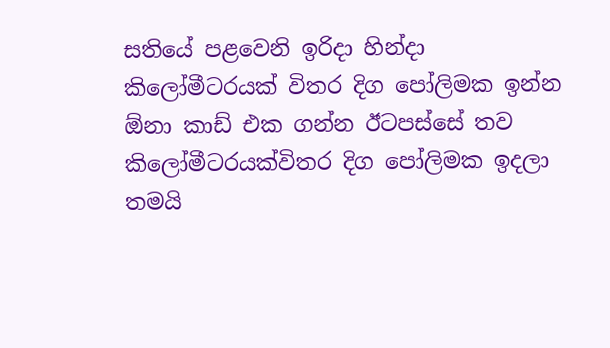සතියේ පළවෙනි ඉරිදා හින්දා කිලෝමීටරයක් විතර දිග පෝලිමක ඉන්න ඕනා කාඩ් එක ගන්න ඊටපස්සේ තව කිලෝමීටරයක්විතර දිග පෝලිමක ඉදලා තමයි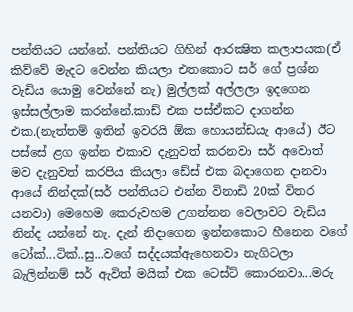පන්තියට යන්නේ. පන්තියට ගිහින් ආරක්‍ෂිත කලාපයක(ඒ කිව්වේ මැදට වෙන්න කියලා එතකොට සර් ගේ ප්‍රශ්න වැඩිය යොමු වෙන්නේ නැ) මුල්ලක් අල්ලලා ඉදගෙන ඉස්සල්ලාම කරන්නේ.කාඩ් එක පස්ඒකට දාගන්න එක.(නැත්තම් ඉතින් ඉවරයි ඕක හොයන්ඩයැ ආයේ) ඊට පස්සේ ළග ඉන්න එකාව දැනුවත් කරනවා සර් අවොත් මව දැනුවත් කරපිය කියලා ඩේස් එක බදාගෙන දානවා ආයේ නින්දක්(සර් පන්තියට එන්න විනාඩි 20ක් විතර යනවා) මෙහෙම කෙරුවහම උගන්නන වෙලාවට වැඩිය නින්ද යන්නේ නැ. දැන් නිදාගෙන ඉන්නකොට හීනෙන වගේ ටෝක්...ටික්..සු...වගේ සද්දයක්ඇහෙනවා නැගිටලා බැලින්නම් සර් ඇවිත් මයික් එක ටෙස්ට් කොරනවා...මරු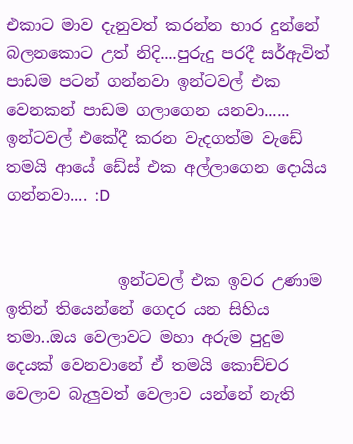එකාට මාව දැනුවත් කරන්න භාර දුන්නේ බලනකොට උත් නිදි....පුරුදු පරදී සර්ඇවිත් පාඩම පටන් ගන්නවා ඉන්ටවල් එක වෙනකන් පාඩම ගලාගෙන යනවා...... ඉන්ටවල් එකේදී කරන වැදගත්ම වැඩේ තමයි ආයේ ඩේස් එක අල්ලාගෙන දොයිය ගන්නවා.... :D


              ඉන්ටවල් එක ඉවර උණාම ඉතින් තියෙන්නේ ගෙදර යන සිහිය තමා..ඔය වෙලාවට මහා අරුම පුදුම දෙයක් වෙනවානේ ඒ තමයි කොච්චර වෙලාව බැලුවත් වෙලාව යන්නේ නැති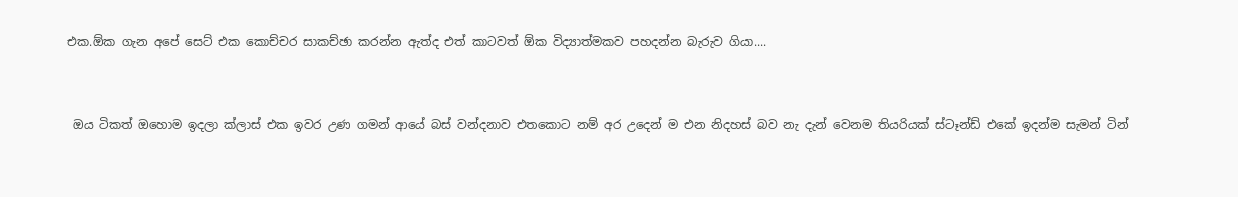එක.ඕක ගැන අපේ සෙට් එක කොච්චර සාකච්ඡා කරන්න ඇත්ද එත් කාටවත් ඕක විද්‍යාත්මකව පහදන්න බැරුව ගියා....


 ඔය ටිකත් ඔහොම ඉදලා ක්ලාස් එක ඉවර උණ ගමන් ආයේ බස් වන්දනාව එතකොට නම් අර උදෙන් ම එන නිදහස් බව නැ දැන් වෙනම තියරියක් ස්ටෑන්ඩ් එකේ ඉදන්ම සැමන් ටින්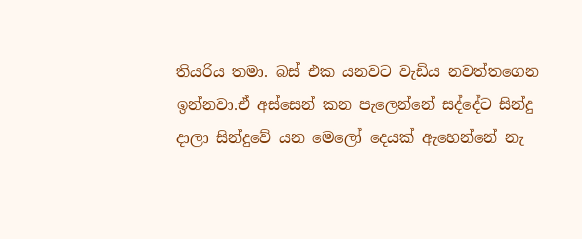තියරිය තමා. බස් එක යනවට වැඩිය නවත්තගෙන ඉන්නවා.ඒ අස්සෙන් කන පැලෙන්නේ සද්දේට සින්දු දාලා සින්දුවේ යන මෙලෝ දෙයක් ඇහෙන්නේ නැ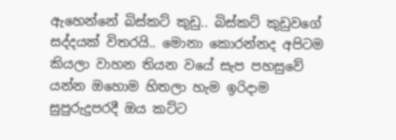ඇහෙන්නේ බිස්කට් කුඩු.. බිස්කට් කුඩුවගේ සද්දයක් විතරයි.. මොනා කොරන්නද අපිටම කියලා වාහන තියන වයේ සැප පහසුවේ යන්න ඔහොම හිතලා හැම ඉරිදාම සුපුරුදුපරදී ඔය කට්ට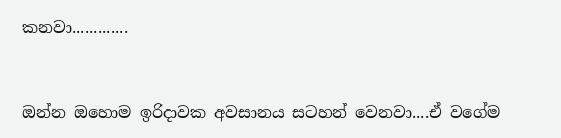කනවා.............


ඔන්න ඔහොම ඉරිදාවක අවසානය සටහන් වෙනවා....ඒ වගේම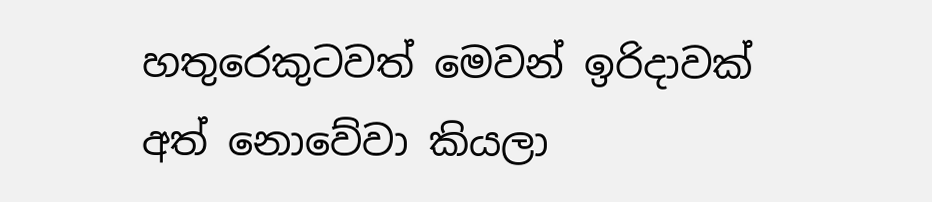හතුරෙකුටවත් මෙවන් ඉරිදාවක් අත් නොවේවා කියලා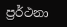ප්‍රර්ථනා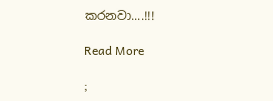කරනවා....!!!

Read More

;